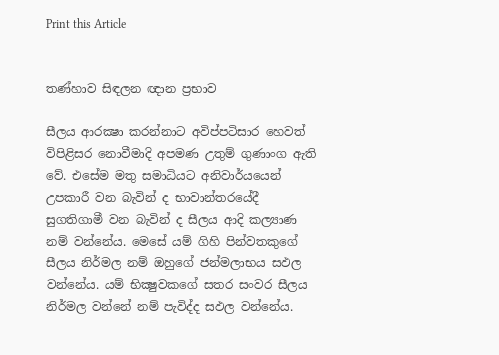Print this Article


තණ්හාව සිඳලන ඥාන ප්‍රභාව

සීලය ආරක්‍ෂා කරන්නාට අවිප්පටිසාර හෙවත් විපිළිසර නොවීමාදි අපමණ උතුම් ගුණාංග ඇති වේ. එසේම මතු සමාධියට අනිවාර්යයෙන් උපකාරී වන බැවින් ද භාවාන්තරයේදී සුගතිගාමී වන බැවින් ද සීලය ආදි කල්‍යාණ නම් වන්නේය. මෙසේ යම් ගිහි පින්වතකුගේ සීලය නිර්මල නම් ඔහුගේ ජන්මලාභය සඵල වන්නේය. යම් භික්‍ෂුවකගේ සතර සංවර සීලය නිර්මල වන්නේ නම් පැවිද්ද සඵල වන්නේය.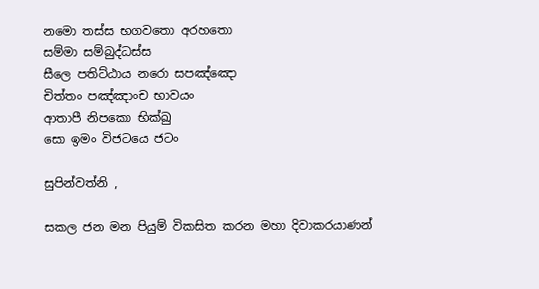නමො තස්ස භගවතො අරහතො
සම්මා සම්බුද්ධස්ස
සීලෙ පතිට්ඨාය නරො සපඤ්ඤො
චිත්තං පඤ්ඤාංච භාවයං
ආතාපී නිපකො භික්ඛු
සො ඉමං විජටයෙ ජටං

සුපින්වත්නි ,

සකල ජන මන පියුම් විකසිත කරන මහා දිවාකරයාණන්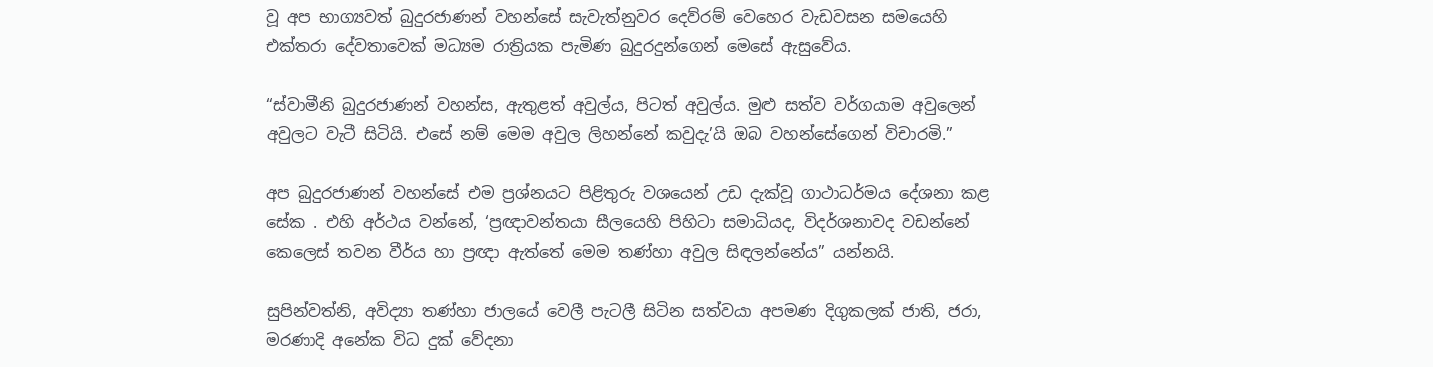වූ අප භාග්‍යවත් බුදුරජාණන් වහන්සේ සැවැත්නුවර දෙව්රම් වෙහෙර වැඩවසන සමයෙහි එක්තරා දේවතාවෙක් මධ්‍යම රාත්‍රියක පැමිණ බුදුරදුන්ගෙන් මෙසේ ඇසුවේය.

“ස්වාමීනි බුදුරජාණන් වහන්ස, ඇතුළත් අවුල්ය, පිටත් අවුල්ය. මුළු සත්ව වර්ගයාම අවුලෙන් අවුලට වැටී සිටියි. එසේ නම් මෙම අවුල ලිහන්නේ කවුදැ’යි ඔබ වහන්සේගෙන් විචාරමි.”

අප බුදුරජාණන් වහන්සේ එම ප්‍රශ්නයට පිළිතුරු වශයෙන් උඩ දැක්වූ ගාථාධර්මය දේශනා කළ සේක . එහි අර්ථය වන්නේ, ‘ප්‍රඥාවන්තයා සීලයෙහි පිහිටා සමාධියද, විදර්ශනාවද වඩන්නේ කෙලෙස් තවන වීර්ය හා ප්‍රඥා ඇත්තේ මෙම තණ්හා අවුල සිඳලන්නේය” යන්නයි.

සුපින්වත්නි, අවිද්‍යා තණ්හා ජාලයේ වෙලී පැටලී සිටින සත්වයා අපමණ දිගුකලක් ජාති, ජරා, මරණාදි අනේක විධ දුක් වේදනා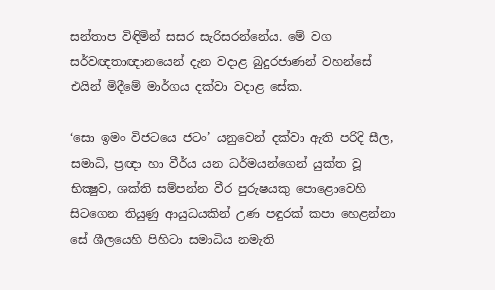සන්තාප විඳිමින් සසර සැරිසරන්නේය. මේ වග සර්වඥතාඥානයෙන් දැන වදාළ බුදුරජාණන් වහන්සේ එයින් මිදීමේ මාර්ගය දක්වා වදාළ සේක.

‘සො ඉමං විජටයෙ ජටං’ යනුවෙන් දක්වා ඇති පරිදි සීල, සමාධි, ප්‍රඥා හා වීර්ය යන ධර්මයන්ගෙන් යුක්ත වූ භික්‍ෂුව, ශක්ති සම්පන්න වීර පුරුෂයකු පොළොවෙහි සිටගෙන තියුණු ආයුධයකින් උණ පඳුරක් කපා හෙළන්නා සේ ශීලයෙහි පිහිටා සමාධිය නමැති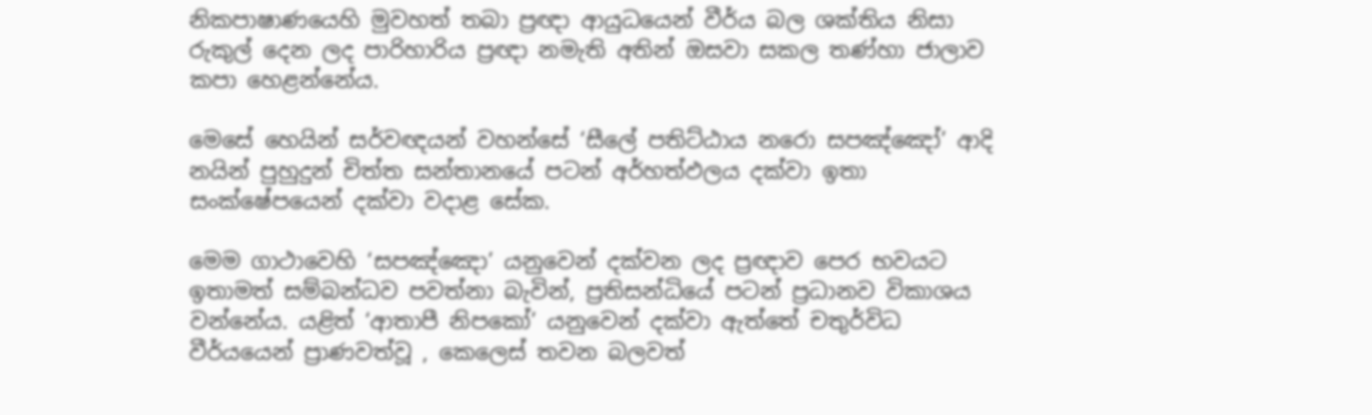නිකපාෂාණයෙහි මුවහත් තබා ප්‍රඥා ආයුධයෙන් වීර්ය බල ශක්තිය නිසා රුකුල් දෙන ලද පාරිහාරිය ප්‍රඥා නමැති අතින් ඔසවා සකල තණ්හා ජාලාව කපා හෙළන්නේය.

මෙසේ හෙයින් සර්වඥයන් වහන්සේ ‘සීලේ පතිට්ඨාය නරො සපඤ්ඤෝ’ ආදි නයින් පුහුදුන් චිත්ත සන්තානයේ පටන් අර්හත්ඵලය දක්වා ඉතා සංක්ෂේපයෙන් දක්වා වදාළ සේක.

මෙම ගාථාවෙහි ‘සපඤ්ඤො’ යනුවෙන් දක්වන ලද ප්‍රඥාව පෙර භවයට ඉතාමත් සම්බන්ධව පවත්නා බැවින්, ප්‍රතිසන්ධියේ පටන් ප්‍රධානව විකාශය වන්නේය. යළිත් ‘ආතාපී නිපකෝ’ යනුවෙන් දක්වා ඇත්තේ චතුර්විධ වීර්යයෙන් ප්‍රාණවත්වූ , කෙලෙස් තවන බලවත්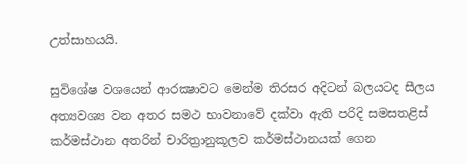උත්සාහයයි.

සුවිශේෂ වශයෙන් ආරක්‍ෂාවට මෙන්ම තිරසර අදිටන් බලයටද සීලය අත්‍යවශ්‍ය වන අතර සමථ භාවනාවේ දක්වා ඇති පරිදි සමසතළිස් කර්මස්ථාන අතරින් චාරිත්‍රානුකූලව කර්මස්ථානයක් ගෙන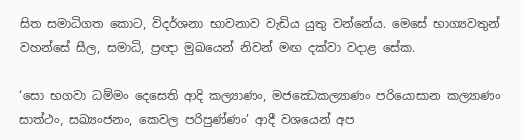සිත සමාධිගත කොට, විදර්ශනා භාවනාව වැඩිය යුතු වන්නේය. මෙසේ භාග්‍යවතුන් වහන්සේ සීල, සමාධි, ප්‍රඥා මුඛයෙන් නිවන් මඟ දක්වා වදාළ සේක.

‘සො භගවා ධම්මං දෙසෙති ආදි කල්‍යාණං, මජඣෙකල්‍යාණං පරියොසාන කල්‍යාණං සාත්ථං, සඛ්‍යංජනං, කෙවල පරිපුණ්ණං’ ආදී වශයෙන් අප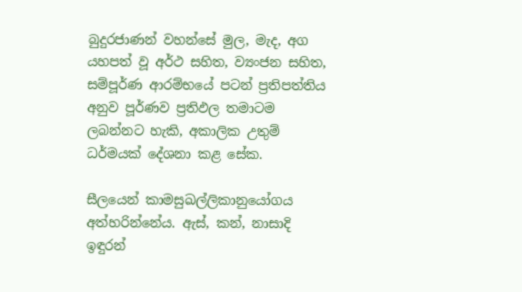බුදුරජාණන් වහන්සේ මුල, මැද, අග යහපත් වූ අර්ථ සහිත, ව්‍යංජන සහිත, සම්පූර්ණ ආරම්භයේ පටන් ප්‍රතිපත්තිය අනුව පූර්ණව ප්‍රතිඵල තමාටම ලබන්නට හැකි, අකාලික උතුම් ධර්මයක් දේශනා කළ සේක.

සීලයෙන් කාමසුඛල්ලිකානුයෝගය අත්හරින්නේය. ඇස්, කන්, නාසාදි ඉඳුරන්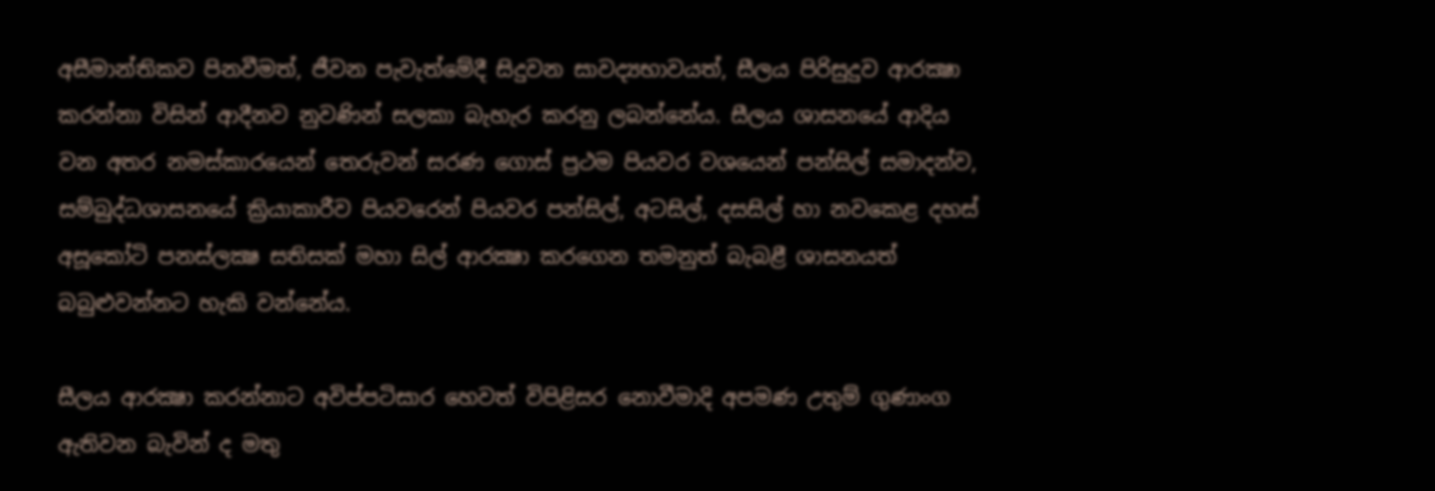අසීමාන්තිකව පිනවීමත්, ජීවන පැවැත්මේදී සිදුවන සාවද්‍යභාවයත්, සීලය පිරිසුදුව ආරක්‍ෂා කරන්නා විසින් ආදීනව නුවණින් සලකා බැහැර කරනු ලබන්නේය. සීලය ශාසනයේ ආදිය වන අතර නමස්කාරයෙන් තෙරුවන් සරණ ගොස් ප්‍රථම පියවර වශයෙන් පන්සිල් සමාදන්ව, සම්බුද්ධශාසනයේ ක්‍රියාකාරීව පියවරෙන් පියවර පන්සිල්, අටසිල්, දසසිල් හා නවකෙළ දහස් අසූකෝටි පනස්ලක්‍ෂ සතිසක් මහා සිල් ආරක්‍ෂා කරගෙන තමනුත් බැබළී ශාසනයත් බබුළුවන්නට හැකි වන්නේය.

සීලය ආරක්‍ෂා කරන්නාට අවිප්පටිසාර හෙවත් විපිළිසර නොවීමාදි අපමණ උතුම් ගුණාංග ඇතිවන බැවින් ද මතු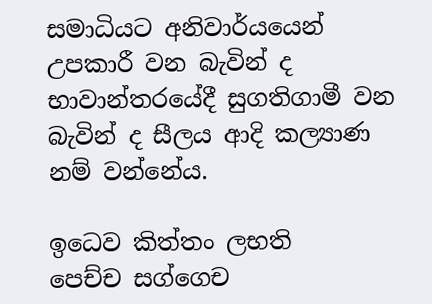සමාධියට අනිවාර්යයෙන් උපකාරී වන බැවින් ද භාවාන්තරයේදී සුගතිගාමී වන බැවින් ද සීලය ආදි කල්‍යාණ නම් වන්නේය.

ඉධෙව කිත්තං ලභති
පෙච්ච සග්ගෙච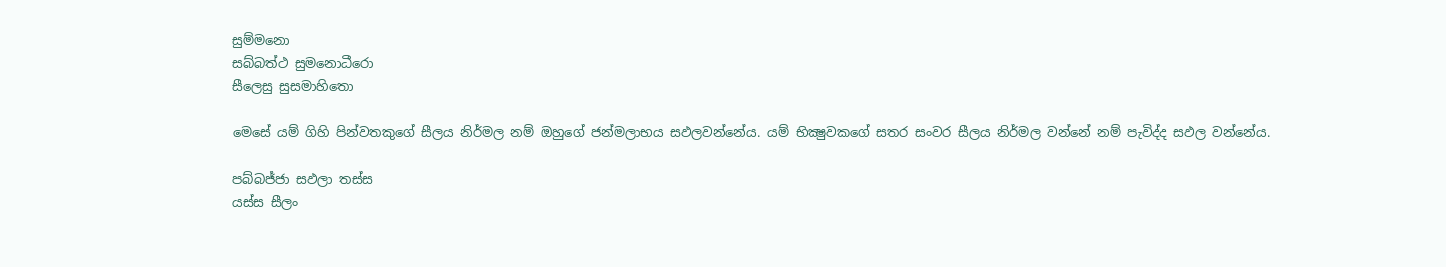සුම්මනො
සබ්බත්ථ සුමනොධීරො
සීලෙසු සුසමාහිතො

මෙසේ යම් ගිහි පින්වතකුගේ සීලය නිර්මල නම් ඔහුගේ ජන්මලාභය සඵලවන්නේය. යම් භික්‍ෂුවකගේ සතර සංවර සීලය නිර්මල වන්නේ නම් පැවිද්ද සඵල වන්නේය.

පබ්බජ්ජා සඵලා තස්ස
යස්ස සීලං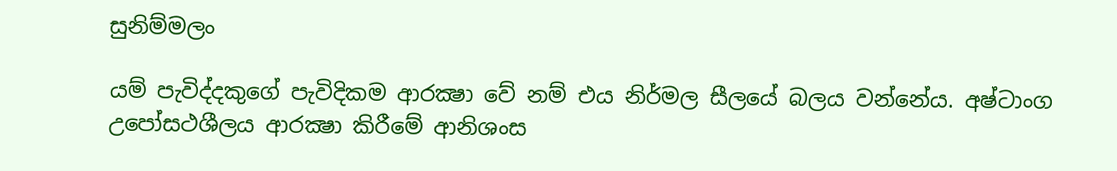සුනිම්මලං

යම් පැවිද්දකුගේ පැවිදිකම ආරක්‍ෂා වේ නම් එය නිර්මල සීලයේ බලය වන්නේය. අෂ්ටාංග උපෝසථශීලය ආරක්‍ෂා කිරීමේ ආනිශංස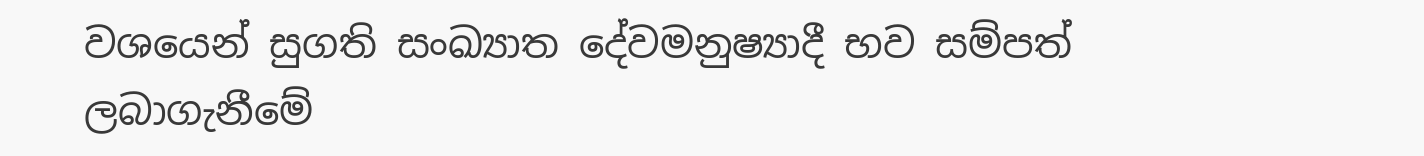වශයෙන් සුගති සංඛ්‍යාත දේවමනුෂ්‍යාදී භව සම්පත් ලබාගැනීමේ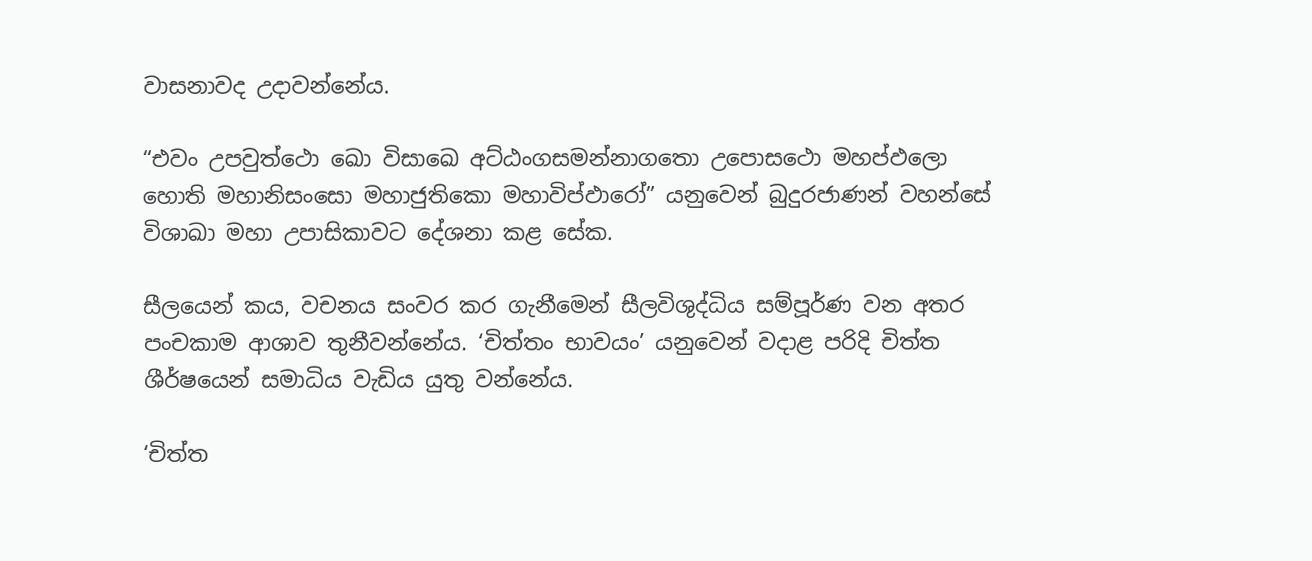වාසනාවද උදාවන්නේය.

“එවං උපවුත්ථො ඛො විසාඛෙ අට්ඨංගසමන්නාගතො උපොසථො මහප්ඵලො හොති මහානිසංසො මහාජුතිකො මහාවිප්ඵාරෝ” යනුවෙන් බුදුරජාණන් වහන්සේ විශාඛා මහා උපාසිකාවට දේශනා කළ සේක.

සීලයෙන් කය, වචනය සංවර කර ගැනීමෙන් සීලවිශුද්ධිය සම්පූර්ණ වන අතර පංචකාම ආශාව තුනීවන්නේය. ‘චිත්තං භාවයං’ යනුවෙන් වදාළ පරිදි චිත්ත ශීර්ෂයෙන් සමාධිය වැඩිය යුතු වන්නේය.

‘චිත්ත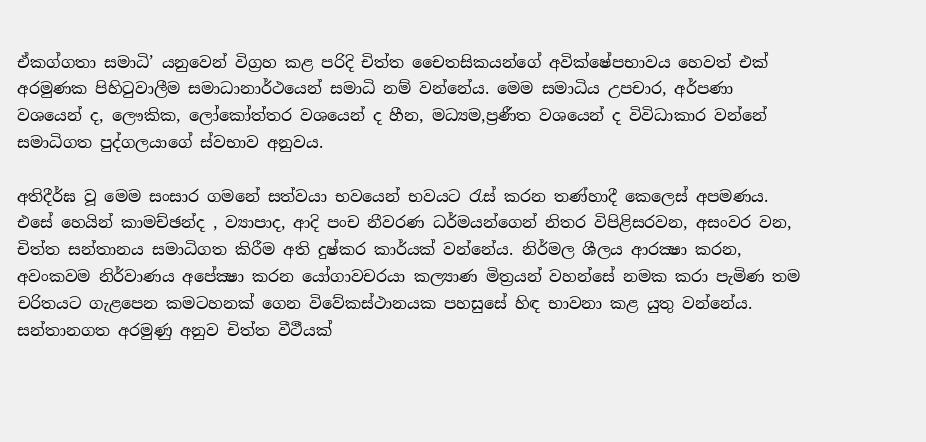ඒකග්ගතා සමාධි’ යනුවෙන් විග්‍රහ කළ පරිදි චිත්ත චෛතසිකයන්ගේ අවික්ෂේපභාවය හෙවත් එක් අරමුණක පිහිටුවාලීම සමාධානාර්ථයෙන් සමාධි නම් වන්නේය. මෙම සමාධිය උපචාර, අර්පණා වශයෙන් ද, ලෞකික, ලෝකෝත්තර වශයෙන් ද හීන, මධ්‍යම,ප්‍රණීත වශයෙන් ද විවිධාකාර වන්නේ සමාධිගත පුද්ගලයාගේ ස්වභාව අනුවය.

අතිදීර්ඝ වූ මෙම සංසාර ගමනේ සත්වයා භවයෙන් භවයට රැස් කරන තණ්හාදී කෙලෙස් අපමණය. එසේ හෙයින් කාමච්ඡන්ද , ව්‍යාපාද, ආදි පංච නීවරණ ධර්මයන්ගෙන් නිතර විපිළිසරවන, අසංවර වන, චිත්ත සන්තානය සමාධිගත කිරීම අති දුෂ්කර කාර්යක් වන්නේය. නිර්මල ශීලය ආරක්‍ෂා කරන, අවංකවම නිර්වාණය අපේක්‍ෂා කරන යෝගාවචරයා කල්‍යාණ මිත්‍රයන් වහන්සේ නමක කරා පැමිණ තම චරිතයට ගැළපෙන කමටහනක් ගෙන විවේකස්ථානයක පහසුසේ හිඳ භාවනා කළ යුතු වන්නේය. සන්තානගත අරමුණු අනුව චිත්ත වීථීයක්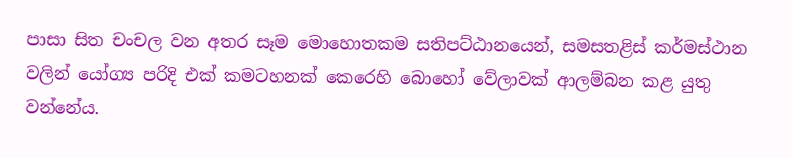පාසා සිත චංචල වන අතර සෑම මොහොතකම සතිපට්ඨානයෙන්, සමසතළිස් කර්මස්ථාන වලින් යෝග්‍ය පරිදි එක් කමටහනක් කෙරෙහි බොහෝ වේලාවක් ආලම්බන කළ යුතු වන්නේය.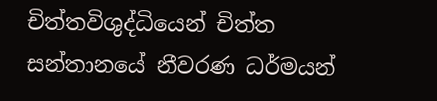චිත්තවිශුද්ධියෙන් චිත්ත සන්තානයේ නීවරණ ධර්මයන්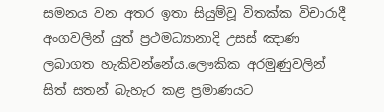සමනය වන අතර ඉතා සියුම්වූ විතක්ක විචාරාදී අංගවලින් යුත් ප්‍රථමධ්‍යානාදි උසස් ඤාණ ලබාගත හැකිවන්නේය.ලෞකික අරමුණුවලින් සිත් සතන් බැහැර කළ ප්‍රමාණයට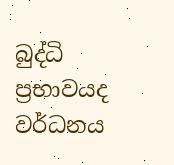බුද්ධි ප්‍රභාවයද වර්ධනය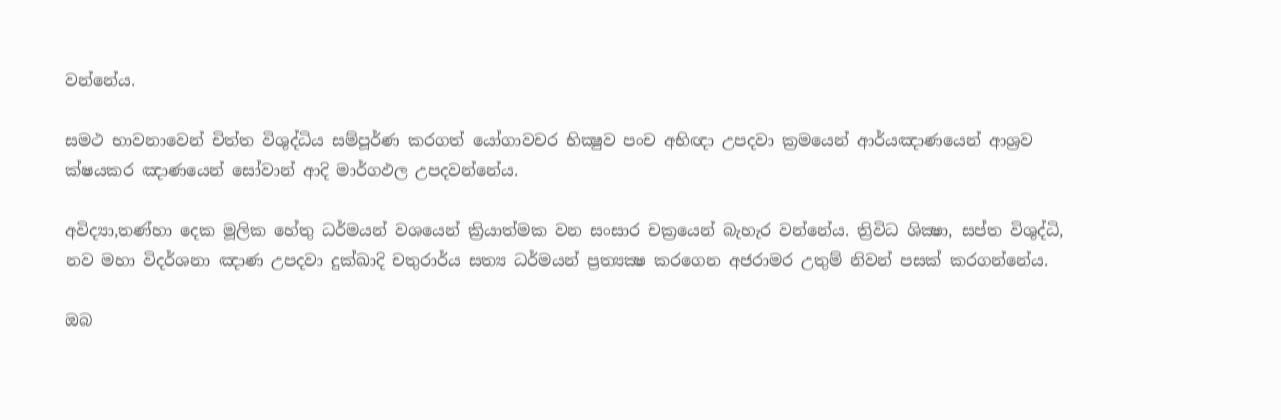වන්නේය.

සමථ භාවනාවෙන් චිත්ත විශුද්ධිය සම්පූර්ණ කරගත් යෝගාවචර භික්‍ෂුව පංච අභිඥා උපදවා ක්‍රමයෙන් ආර්යඤාණයෙන් ආශ්‍රව ක්ෂයකර ඤාණයෙන් සෝවාන් ආදි මාර්ගඵල උපදවන්නේය.

අවිද්‍යා,තණ්හා දෙක මූලික හේතු ධර්මයන් වශයෙන් ක්‍රියාත්මක වන සංසාර චක්‍රයෙන් බැහැර වන්නේය. ත්‍රිවිධ ශික්‍ෂා, සප්ත විශුද්ධි, නව මහා විදර්ශනා ඤාණ උපදවා දුක්ඛාදි චතුරාර්ය සත්‍ය ධර්මයන් ප්‍රත්‍යක්‍ෂ කරගෙන අජරාමර උතුම් නිවන් පසක් කරගන්නේය.

ඔබ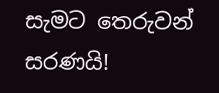සැමට තෙරුවන් සරණයි!